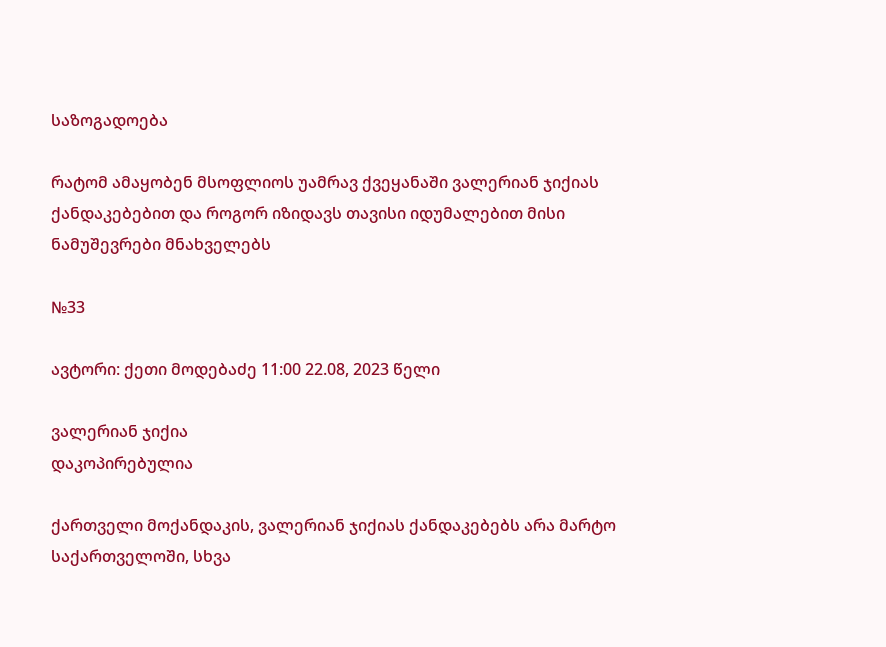საზოგადოება

რატომ ამაყობენ მსოფლიოს უამრავ ქვეყანაში ვალერიან ჯიქიას ქანდაკებებით და როგორ იზიდავს თავისი იდუმალებით მისი ნამუშევრები მნახველებს

№33

ავტორი: ქეთი მოდებაძე 11:00 22.08, 2023 წელი

ვალერიან ჯიქია
დაკოპირებულია

ქართველი მოქანდაკის, ვალერიან ჯიქიას ქანდაკებებს არა მარტო საქართველოში, სხვა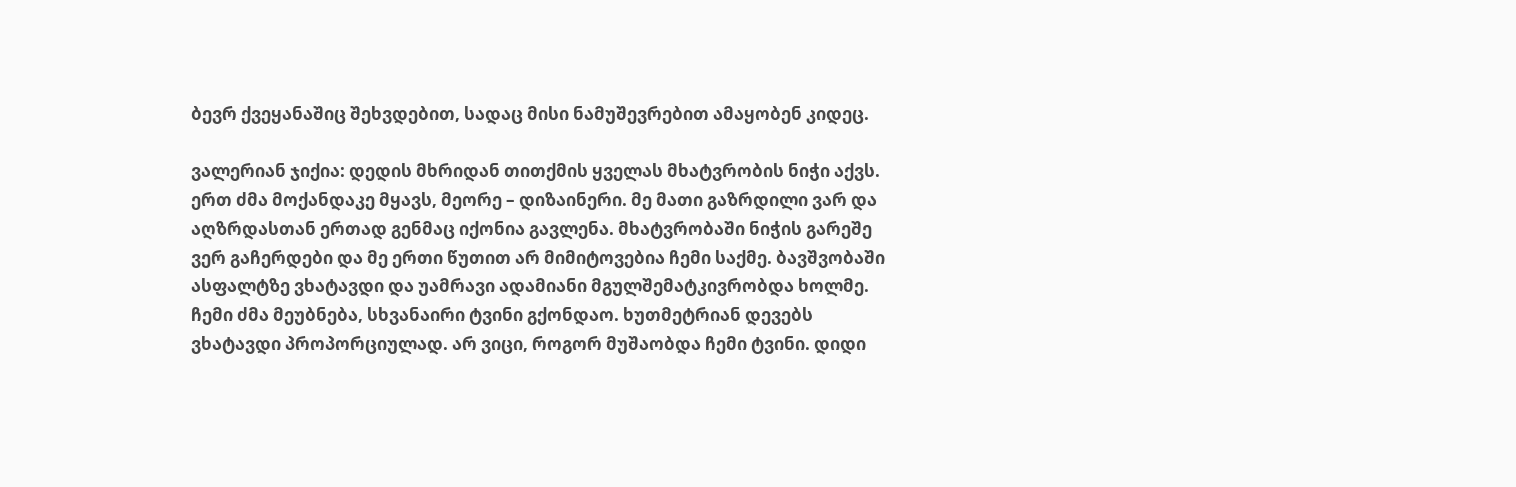ბევრ ქვეყანაშიც შეხვდებით, სადაც მისი ნამუშევრებით ამაყობენ კიდეც.

ვალერიან ჯიქია: დედის მხრიდან თითქმის ყველას მხატვრობის ნიჭი აქვს. ერთ ძმა მოქანდაკე მყავს, მეორე – დიზაინერი. მე მათი გაზრდილი ვარ და აღზრდასთან ერთად გენმაც იქონია გავლენა. მხატვრობაში ნიჭის გარეშე ვერ გაჩერდები და მე ერთი წუთით არ მიმიტოვებია ჩემი საქმე. ბავშვობაში ასფალტზე ვხატავდი და უამრავი ადამიანი მგულშემატკივრობდა ხოლმე. ჩემი ძმა მეუბნება, სხვანაირი ტვინი გქონდაო. ხუთმეტრიან დევებს ვხატავდი პროპორციულად. არ ვიცი, როგორ მუშაობდა ჩემი ტვინი. დიდი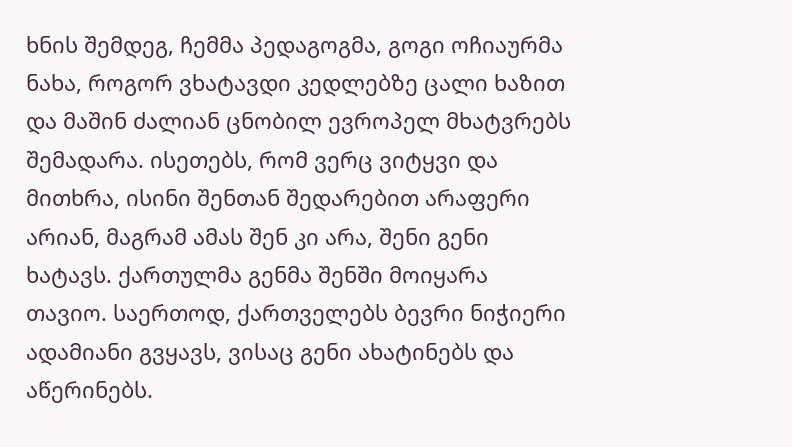ხნის შემდეგ, ჩემმა პედაგოგმა, გოგი ოჩიაურმა ნახა, როგორ ვხატავდი კედლებზე ცალი ხაზით და მაშინ ძალიან ცნობილ ევროპელ მხატვრებს შემადარა. ისეთებს, რომ ვერც ვიტყვი და მითხრა, ისინი შენთან შედარებით არაფერი არიან, მაგრამ ამას შენ კი არა, შენი გენი ხატავს. ქართულმა გენმა შენში მოიყარა თავიო. საერთოდ, ქართველებს ბევრი ნიჭიერი ადამიანი გვყავს, ვისაც გენი ახატინებს და აწერინებს.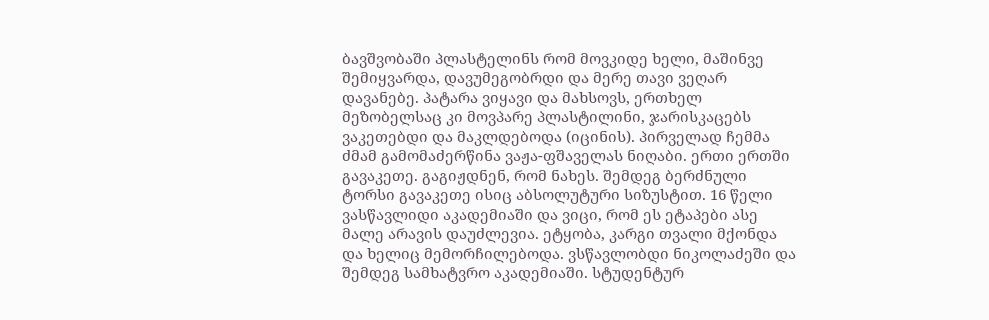ბავშვობაში პლასტელინს რომ მოვკიდე ხელი, მაშინვე შემიყვარდა, დავუმეგობრდი და მერე თავი ვეღარ დავანებე. პატარა ვიყავი და მახსოვს, ერთხელ მეზობელსაც კი მოვპარე პლასტილინი, ჯარისკაცებს ვაკეთებდი და მაკლდებოდა (იცინის). პირველად ჩემმა ძმამ გამომაძერწინა ვაჟა-ფშაველას ნიღაბი. ერთი ერთში გავაკეთე. გაგიჟდნენ, რომ ნახეს. შემდეგ ბერძნული ტორსი გავაკეთე ისიც აბსოლუტური სიზუსტით. 16 წელი ვასწავლიდი აკადემიაში და ვიცი, რომ ეს ეტაპები ასე მალე არავის დაუძლევია. ეტყობა, კარგი თვალი მქონდა და ხელიც მემორჩილებოდა. ვსწავლობდი ნიკოლაძეში და შემდეგ სამხატვრო აკადემიაში. სტუდენტურ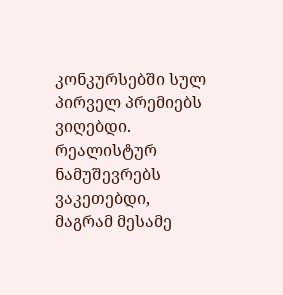კონკურსებში სულ პირველ პრემიებს ვიღებდი. რეალისტურ ნამუშევრებს ვაკეთებდი, მაგრამ მესამე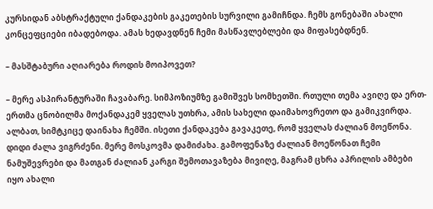კურსიდან აბსტრაქტული ქანდაკების გაკეთების სურვილი გამიჩნდა. ჩემს გონებაში ახალი კონცეფციები იბადებოდა. ამას ხედავდნენ ჩემი მასწავლებლები და მიფასებდნენ.

– მასშტაბური აღიარება როდის მოიპოვეთ?

– მერე ასპირანტურაში ჩავაბარე. სიმპოზიუმზე გამიშვეს სომხეთში. რთული თემა ავიღე და ერთ-ერთმა ცნობილმა მოქანდაკემ ყველას უთხრა, ამის სახელი დაიმახოვრეთო და გამიკვირდა. ალბათ, სიმტკიცე დაინახა ჩემში. ისეთი ქანდაკება გავაკეთე, რომ ყველას ძალიან მოეწონა. დიდი ძალა ვიგრძენი. მერე მოსკოვმა დამიძახა. გამოფენაზე ძალიან მოეწონათ ჩემი ნამუშევრები და მათგან ძალიან კარგი შემოთავაზება მივიღე, მაგრამ ცხრა აპრილის ამბები იყო ახალი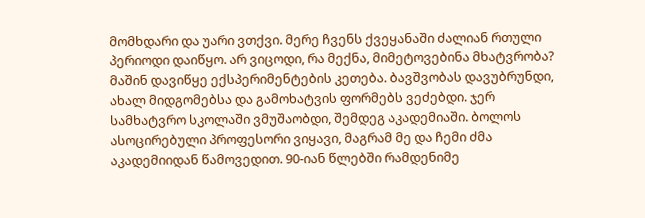მომხდარი და უარი ვთქვი. მერე ჩვენს ქვეყანაში ძალიან რთული პერიოდი დაიწყო. არ ვიცოდი, რა მექნა, მიმეტოვებინა მხატვრობა? მაშინ დავიწყე ექსპერიმენტების კეთება. ბავშვობას დავუბრუნდი, ახალ მიდგომებსა და გამოხატვის ფორმებს ვეძებდი. ჯერ სამხატვრო სკოლაში ვმუშაობდი, შემდეგ აკადემიაში. ბოლოს ასოცირებული პროფესორი ვიყავი, მაგრამ მე და ჩემი ძმა აკადემიიდან წამოვედით. 90-იან წლებში რამდენიმე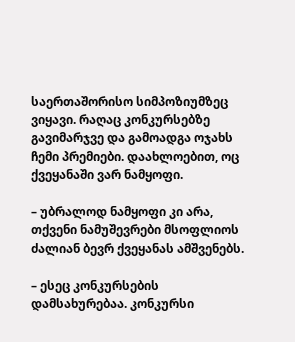საერთაშორისო სიმპოზიუმზეც ვიყავი. რაღაც კონკურსებზე გავიმარჯვე და გამოადგა ოჯახს ჩემი პრემიები. დაახლოებით, ოც ქვეყანაში ვარ ნამყოფი.

– უბრალოდ ნამყოფი კი არა, თქვენი ნამუშევრები მსოფლიოს ძალიან ბევრ ქვეყანას ამშვენებს.

– ესეც კონკურსების დამსახურებაა. კონკურსი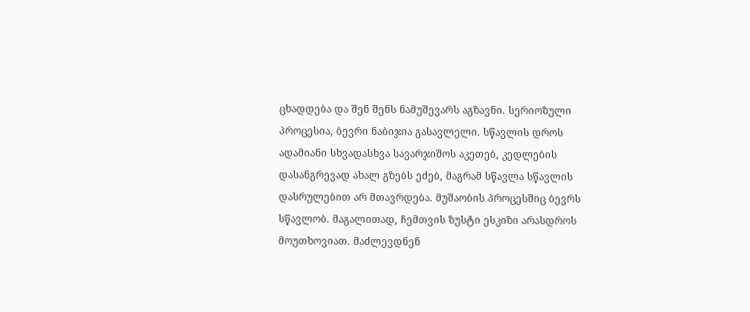ცხადდება და შენ შენს ნამუშევარს აგზავნი. სერიოზული პროცესია, ბევრი ნაბიჯია გასავლელი. სწავლის დროს ადამიანი სხვადასხვა სავარჯიშოს აკეთებ, კედლების დასანგრევად ახალ გზებს ეძებ, მაგრამ სწავლა სწავლის დასრულებით არ მთავრდება. მუშაობის პროცესშიც ბევრს სწავლობ. მაგალითად, ჩემთვის ზუსტი ესკიზი არასდროს მოუთხოვიათ. მაძლევდნენ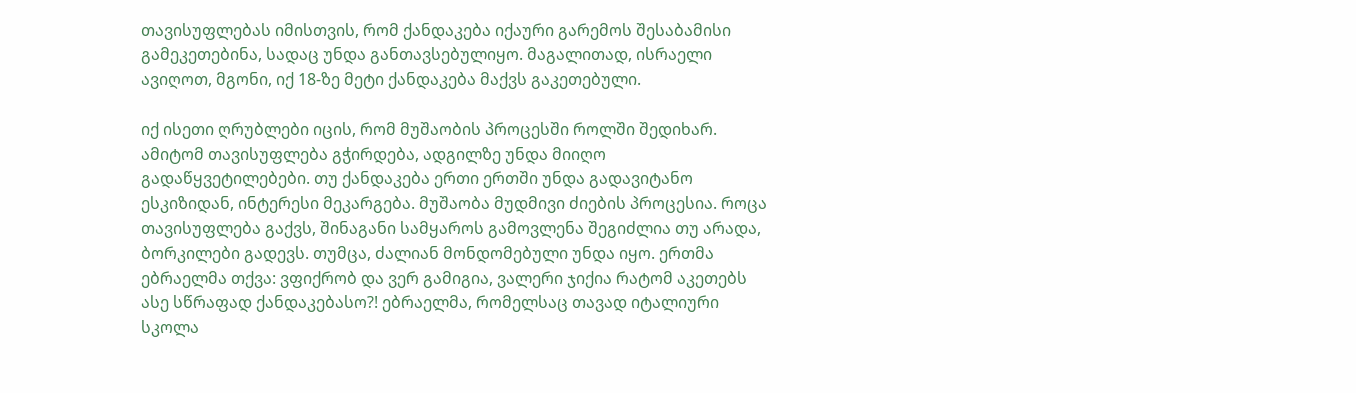თავისუფლებას იმისთვის, რომ ქანდაკება იქაური გარემოს შესაბამისი გამეკეთებინა, სადაც უნდა განთავსებულიყო. მაგალითად, ისრაელი ავიღოთ, მგონი, იქ 18-ზე მეტი ქანდაკება მაქვს გაკეთებული.

იქ ისეთი ღრუბლები იცის, რომ მუშაობის პროცესში როლში შედიხარ. ამიტომ თავისუფლება გჭირდება, ადგილზე უნდა მიიღო გადაწყვეტილებები. თუ ქანდაკება ერთი ერთში უნდა გადავიტანო ესკიზიდან, ინტერესი მეკარგება. მუშაობა მუდმივი ძიების პროცესია. როცა თავისუფლება გაქვს, შინაგანი სამყაროს გამოვლენა შეგიძლია თუ არადა, ბორკილები გადევს. თუმცა, ძალიან მონდომებული უნდა იყო. ერთმა ებრაელმა თქვა: ვფიქრობ და ვერ გამიგია, ვალერი ჯიქია რატომ აკეთებს ასე სწრაფად ქანდაკებასო?! ებრაელმა, რომელსაც თავად იტალიური სკოლა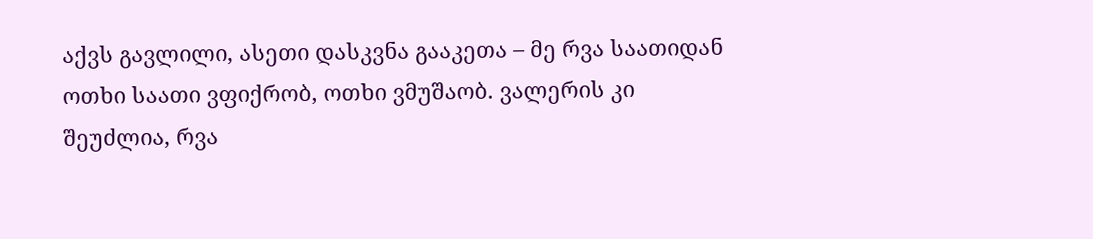აქვს გავლილი, ასეთი დასკვნა გააკეთა – მე რვა საათიდან ოთხი საათი ვფიქრობ, ოთხი ვმუშაობ. ვალერის კი შეუძლია, რვა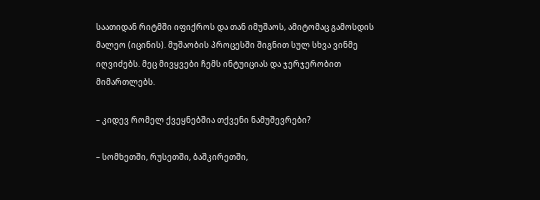საათიდან რიტმში იფიქროს და თან იმუშაოს, ამიტომაც გამოსდის მალეო (იცინის). მუშაობის პროცესში შიგნით სულ სხვა ვინმე იღვიძებს. მეც მივყვები ჩემს ინტუიციას და ჯერჯერობით მიმართლებს.

– კიდევ რომელ ქვეყნებშია თქვენი ნამუშევრები?

– სომხეთში, რუსეთში, ბაშკირეთში,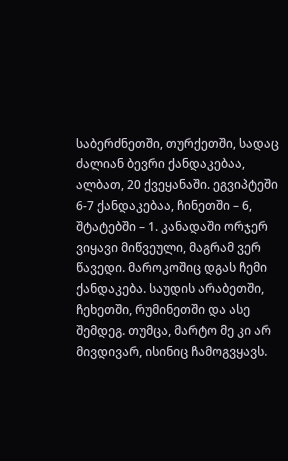საბერძნეთში, თურქეთში, სადაც ძალიან ბევრი ქანდაკებაა, ალბათ, 20 ქვეყანაში. ეგვიპტეში 6-7 ქანდაკებაა, ჩინეთში – 6, შტატებში – 1. კანადაში ორჯერ ვიყავი მიწვეული, მაგრამ ვერ წავედი. მაროკოშიც დგას ჩემი ქანდაკება. საუდის არაბეთში, ჩეხეთში, რუმინეთში და ასე შემდეგ. თუმცა, მარტო მე კი არ მივდივარ, ისინიც ჩამოგვყავს.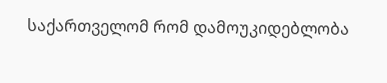საქართველომ რომ დამოუკიდებლობა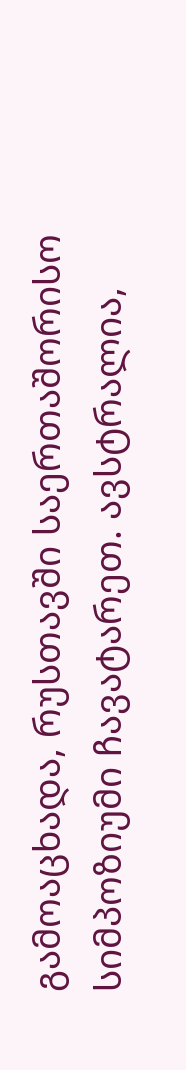გამოაცხადა, რუსთავში საერთაშორისო სიმპოზიუმი ჩავატარეთ. ავსტრალია,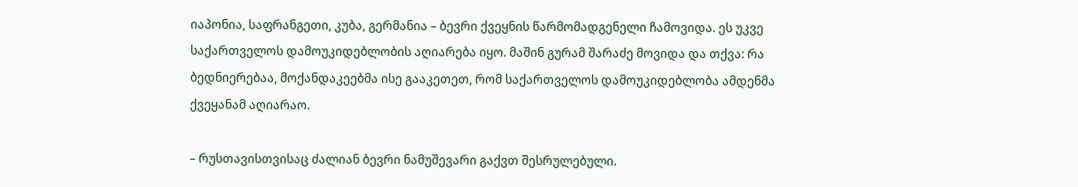იაპონია, საფრანგეთი, კუბა, გერმანია – ბევრი ქვეყნის წარმომადგენელი ჩამოვიდა. ეს უკვე საქართველოს დამოუკიდებლობის აღიარება იყო. მაშინ გურამ შარაძე მოვიდა და თქვა: რა ბედნიერებაა, მოქანდაკეებმა ისე გააკეთეთ, რომ საქართველოს დამოუკიდებლობა ამდენმა ქვეყანამ აღიარაო.

– რუსთავისთვისაც ძალიან ბევრი ნამუშევარი გაქვთ შესრულებული.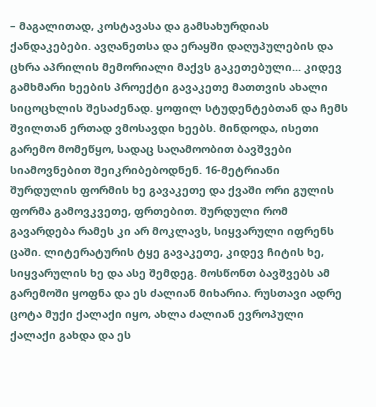– მაგალითად, კოსტავასა და გამსახურდიას ქანდაკებები. ავღანეთსა და ერაყში დაღუპულების და ცხრა აპრილის მემორიალი მაქვს გაკეთებული... კიდევ გამხმარი ხეების პროექტი გავაკეთე მათთვის ახალი სიცოცხლის შესაძენად. ყოფილ სტუდენტებთან და ჩემს შვილთან ერთად ვმოსავდი ხეებს. მინდოდა, ისეთი გარემო მომეწყო, სადაც საღამოობით ბავშვები სიამოვნებით შეიკრიბებოდნენ. 16-მეტრიანი შურდულის ფორმის ხე გავაკეთე და ქვაში ორი გულის ფორმა გამოვკვეთე, ფრთებით. შურდული რომ გავარდება რამეს კი არ მოკლავს, სიყვარული იფრენს ცაში. ლიტერატურის ტყე გავაკეთე, კიდევ ჩიტის ხე, სიყვარულის ხე და ასე შემდეგ. მოსწონთ ბავშვებს ამ გარემოში ყოფნა და ეს ძალიან მიხარია. რუსთავი ადრე ცოტა მუქი ქალაქი იყო, ახლა ძალიან ევროპული ქალაქი გახდა და ეს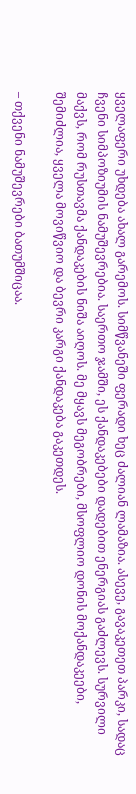ყველაფერი უხდება ახალ გარემოს. სიმწვანეში ფერადი ხეც ძალიან ლამაზია. ასევე, გავაკეთეთ პარკი, სადაც ჩვენი სიმპოზიუმის ნამუშევრებია. საერთო ჯამში, ეს ქანდაკებები დადებით ენერგიას გაძლევს. სურვილი მაქვს, რომ რუსთავმა ქანდაკების ნიშა აიღოს. მე მყავს მეგობრები, მსოფლიო დონის მოქანდაკეები, შემიძლია, ყველა მოვიწვიო და ბევრი კარგი ქანდაკება გაკეთდეს.

– თქვენი ნამუშევრები ბათუმშიცაა.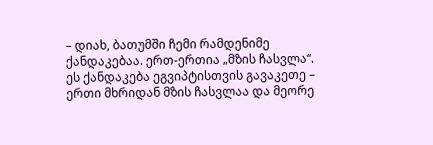– დიახ, ბათუმში ჩემი რამდენიმე ქანდაკებაა. ერთ-ერთია „მზის ჩასვლა“. ეს ქანდაკება ეგვიპტისთვის გავაკეთე – ერთი მხრიდან მზის ჩასვლაა და მეორე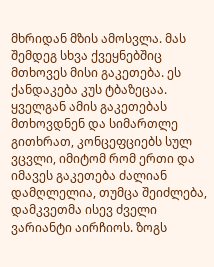მხრიდან მზის ამოსვლა. მას შემდეგ სხვა ქვეყნებშიც მთხოვეს მისი გაკეთება. ეს ქანდაკება კუს ტბაზეცაა. ყველგან ამის გაკეთებას მთხოვდნენ და სიმართლე გითხრათ, კონცეფციებს სულ ვცვლი, იმიტომ რომ ერთი და იმავეს გაკეთება ძალიან დამღლელია, თუმცა შეიძლება, დამკვეთმა ისევ ძველი ვარიანტი აირჩიოს. ზოგს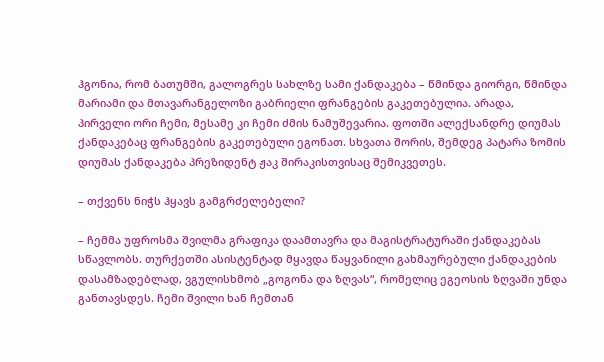ჰგონია, რომ ბათუმში, გალოგრეს სახლზე სამი ქანდაკება – წმინდა გიორგი, წმინდა მარიამი და მთავარანგელოზი გაბრიელი ფრანგების გაკეთებულია. არადა, პირველი ორი ჩემი, მესამე კი ჩემი ძმის ნამუშევარია. ფოთში ალექსანდრე დიუმას ქანდაკებაც ფრანგების გაკეთებული ეგონათ. სხვათა შორის, შემდეგ პატარა ზომის დიუმას ქანდაკება პრეზიდენტ ჟაკ შირაკისთვისაც შემიკვეთეს.

– თქვენს ნიჭს ჰყავს გამგრძელებელი?

– ჩემმა უფროსმა შვილმა გრაფიკა დაამთავრა და მაგისტრატურაში ქანდაკებას სწავლობს. თურქეთში ასისტენტად მყავდა წაყვანილი გახმაურებული ქანდაკების დასამზადებლად, ვგულისხმობ „გოგონა და ზღვას“, რომელიც ეგეოსის ზღვაში უნდა განთავსდეს. ჩემი შვილი ხან ჩემთან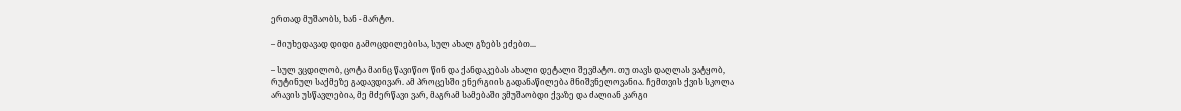ერთად მუშაობს, ხან - მარტო.

– მიუხედავად დიდი გამოცდილებისა, სულ ახალ გზებს ეძებთ...

– სულ ვცდილობ, ცოტა მაინც წავიწიო წინ და ქანდაკებას ახალი დეტალი შევმატო. თუ თავს დაღლას ვატყობ, რუტინულ საქმეზე გადავდივარ. ამ პროცესში ენერგიის გადანაწილება მნიშვნელოვანია. ჩემთვის ქვის სკოლა არავის უსწავლებია, მე მძერწავი ვარ, მაგრამ სამებაში ვმუშაობდი ქვაზე და ძალიან კარგი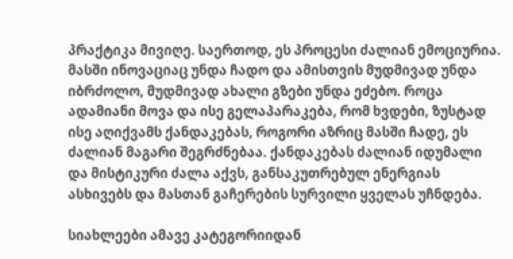პრაქტიკა მივიღე. საერთოდ, ეს პროცესი ძალიან ემოციურია. მასში ინოვაციაც უნდა ჩადო და ამისთვის მუდმივად უნდა იბრძოლო, მუდმივად ახალი გზები უნდა ეძებო. როცა ადამიანი მოვა და ისე გელაპარაკება, რომ ხვდები, ზუსტად ისე აღიქვამს ქანდაკებას, როგორი აზრიც მასში ჩადე, ეს ძალიან მაგარი შეგრძნებაა. ქანდაკებას ძალიან იდუმალი და მისტიკური ძალა აქვს, განსაკუთრებულ ენერგიას ასხივებს და მასთან გაჩერების სურვილი ყველას უჩნდება.

სიახლეები ამავე კატეგორიიდან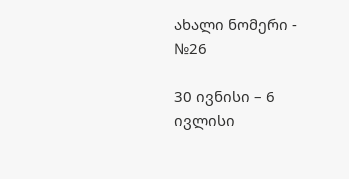ახალი ნომერი - №26

30 ივნისი – 6 ივლისი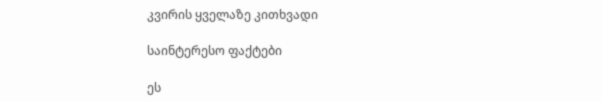კვირის ყველაზე კითხვადი

საინტერესო ფაქტები

ეს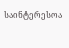საინტერესოა